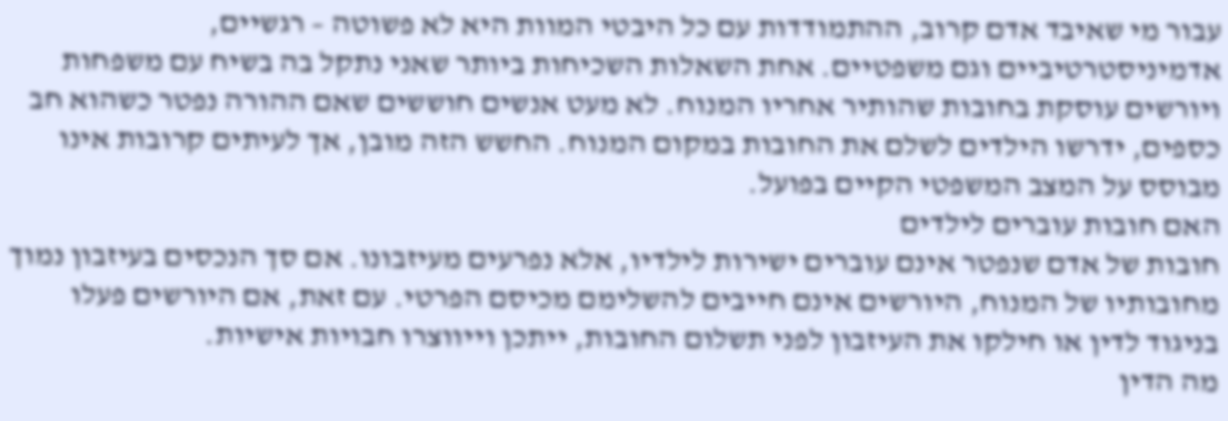עבור מי שאיבד אדם קרוב, ההתמודדות עם כל היבטי המוות היא לא פשוטה – רגשיים, אדמיניסטרטיביים וגם משפטיים. אחת השאלות השכיחות ביותר שאני נתקל בה בשיח עם משפחות ויורשים עוסקת בחובות שהותיר אחריו המנוח. לא מעט אנשים חוששים שאם ההורה נפטר כשהוא חב כספים, ידרשו הילדים לשלם את החובות במקום המנוח. החשש הזה מובן, אך לעיתים קרובות אינו מבוסס על המצב המשפטי הקיים בפועל.
האם חובות עוברים לילדים
חובות של אדם שנפטר אינם עוברים ישירות לילדיו, אלא נפרעים מעיזבונו. אם סך הנכסים בעיזבון נמוך מחובותיו של המנוח, היורשים אינם חייבים להשלימם מכיסם הפרטי. עם זאת, אם היורשים פעלו בניגוד לדין או חילקו את העיזבון לפני תשלום החובות, ייתכן וייווצרו חבויות אישיות.
מה הדין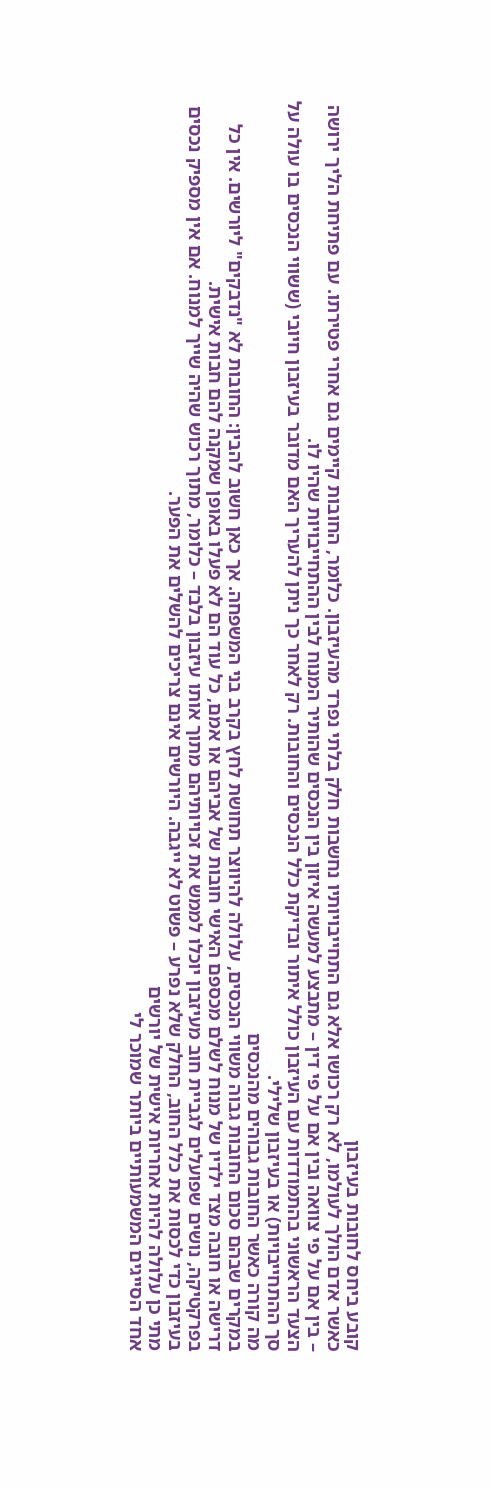קובע ביחס לחובות בעיזבון
כאשר אדם הולך לעולמו, לא רק רכושו אלא גם התחייבויותיו נחשבות חלק בלתי נפרד מהעיזבון. כלומר, החובות קיימים גם אחרי פטירתו. עם פתיחת הליך ירושה – בין אם על פי צוואה ובין אם על פי דין – מתבצע למעשה איזון בין הנכסים שהותיר המנוח לבין ההתחייבויות שהיו לו.
הצעד הראשוני בהתמודדות עם העיזבון כולל איתור ובדיקת כלל הנכסים והחובות. רק לאחר כך ניתן להעריך האם מדובר בעיזבון חיובי (ששווי הנכסים בו עולה על סך ההתחייבויות) או בעיזבון שלילי.
מה קורה כאשר החובות גבוהים מהנכסים
במקרים שבהם סכום החובות גבוה משווי הנכסים, עלולה להיווצר תחושת לחץ בקרב בני המשפחה. אך כאן חשוב להבין: החובות לא "נדבקים" ליורשים. אין כל דרישה או חובה מצד ילדיו של מנוח לשלם מכספם האישי חובות של אביהם או אמם, כל עוד הם לא פעלו באופן שמקנה להם חבות אישית.
בפרקטיקה, נושים שפועלים לגביית חוב מעיזבון יוכלו לממש את זכויותיהם מתוך אותו עיזבון בלבד – כלומר, מתוך רכוש שהיה שייך למנוח. אם אין מספיק נכסים בעיזבון כדי לכסות את כלל החוב, החלק שלא נפרע – פשוט לא ייגבה. היורשים אינם צריכים להשלים את הפער.
מתי כן עלולה להיות אחריות אישית של יורשים
אחד הסייגים המשמעותיים ביותר שמוכר לי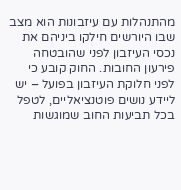מהתנהלות עם עיזבונות הוא מצב שבו היורשים חילקו ביניהם את נכסי העיזבון לפני שהובטחה פירעון החובות. החוק קובע כי לפני חלוקת העיזבון בפועל – יש ליידע נושים פוטנציאליים, לטפל בכל תביעות החוב שמוגשות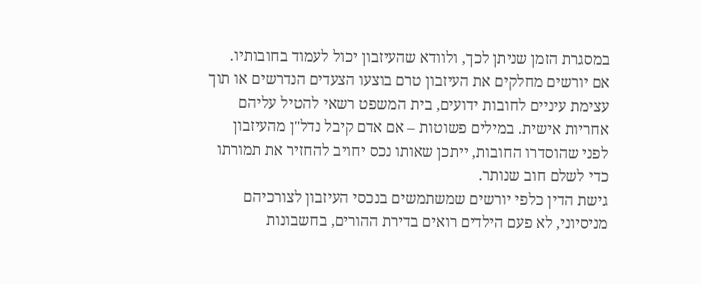במסגרת הזמן שניתן לכך, ולוודא שהעיזבון יכול לעמוד בחובותיו.
אם יורשים מחלקים את העיזבון טרם בוצעו הצעדים הנדרשים או תוך עצימת עיניים לחובות ידועים, בית המשפט רשאי להטיל עליהם אחריות אישית. במילים פשוטות – אם אדם קיבל נדל"ן מהעיזבון לפני שהוסדרו החובות, ייתכן שאותו נכס יחויב להחזיר את תמורתו כדי לשלם חוב שנותר.
גישת הדין כלפי יורשים שמשתמשים בנכסי העיזבון לצורכיהם
מניסיוני, לא פעם הילדים רואים בדירת ההורים, בחשבונות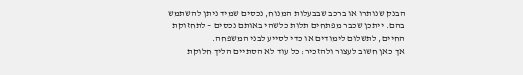הבנק שנותרו או ברכב שבבעלות המנוח, נכסים שמיד ניתן להשתמש בהם. ייתכן שכבר מפתחים תלות כלשהי באותם נכסים – לתחזוקת החיים, לתשלום לימודים או כדי לסייע לבני המשפחה.
אך כאן חשוב לעצור ולהזכיר: כל עוד לא הסתיים הליך חלוקת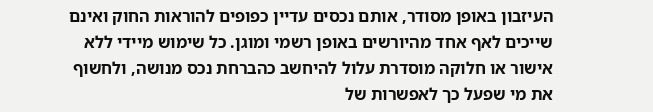העיזבון באופן מסודר, אותם נכסים עדיין כפופים להוראות החוק ואינם שייכים לאף אחד מהיורשים באופן רשמי ומוגן. כל שימוש מיידי ללא אישור או חלוקה מוסדרת עלול להיחשב כהברחת נכס מנושה, ולחשוף את מי שפעל כך לאפשרות של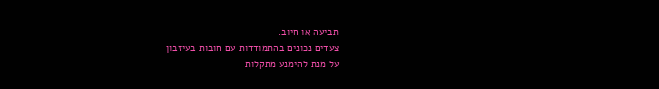תביעה או חיוב.
צעדים נכונים בהתמודדות עם חובות בעיזבון
על מנת להימנע מתקלות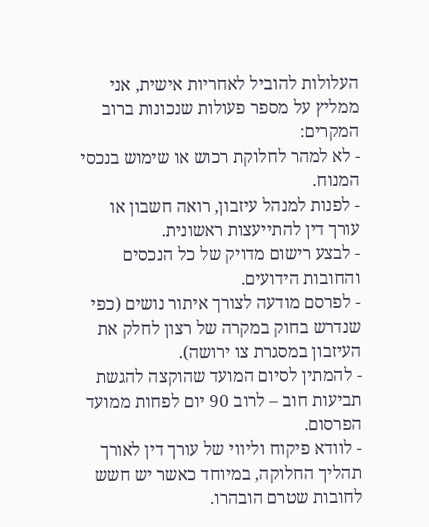העלולות להוביל לאחריות אישית, אני ממליץ על מספר פעולות שנכונות ברוב המקרים:
- לא למהר לחלוקת רכוש או שימוש בנכסי המנוח.
- לפנות למנהל עיזבון, רואה חשבון או עורך דין להתייעצות ראשונית.
- לבצע רישום מדויק של כל הנכסים והחובות הידועים.
- לפרסם מודעה לצורך איתור נושים (כפי שנדרש בחוק במקרה של רצון לחלק את העיזבון במסגרת צו ירושה).
- להמתין לסיום המועד שהוקצה להגשת תביעות חוב – לרוב 90 יום לפחות ממועד הפרסום.
- לוודא פיקוח וליווי של עורך דין לאורך תהליך החלוקה, במיוחד כאשר יש חשש לחובות שטרם הובהרו.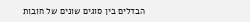הבדלים בין סוגים שונים של חובות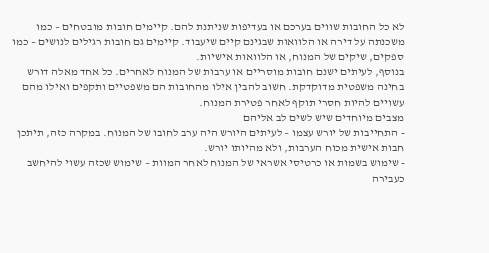לא כל החובות שווים בערכם או בעדיפות שניתנת להם. קיימים חובות מובטחים – כמו משכנתה על דירה או הלוואות שבגינם קיים שיעבוד. קיימים גם חובות רגילים לנושים – כמו ספקים, שיקים של המנוח, או הלוואות אישיות.
בנוסף, לעיתים ישנם חובות מוסריים או ערבות של המנוח לאחרים. כל אחד מאלה דורש בחינה משפטית מדוקדקת. חשוב להבין אילו מהחובות הם משפטיים ותקפים ואילו מהם עשויים להיות חסרי תוקף לאחר פטירת המנוח.
מצבים מיוחדים שיש לשים לב אליהם
- התחייבות של יורש עצמו – לעיתים היורש היה ערב לחובו של המנוח. במקרה כזה, תיתכן חבות אישית מכוח הערבות, ולא מהיותו יורש.
- שימוש בשמות או כרטיסי אשראי של המנוח לאחר המוות – שימוש שכזה עשוי להיחשב כעבירה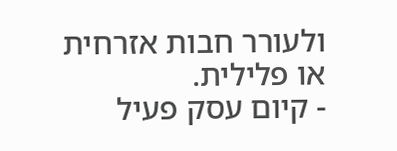ולעורר חבות אזרחית או פלילית.
- קיום עסק פעיל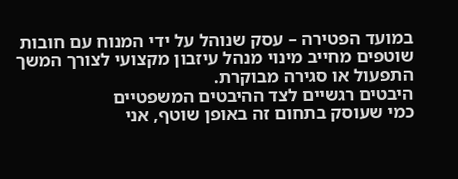במועד הפטירה – עסק שנוהל על ידי המנוח עם חובות שוטפים מחייב מינוי מנהל עיזבון מקצועי לצורך המשך התפעול או סגירה מבוקרת.
היבטים רגשיים לצד ההיבטים המשפטיים
כמי שעוסק בתחום זה באופן שוטף, אני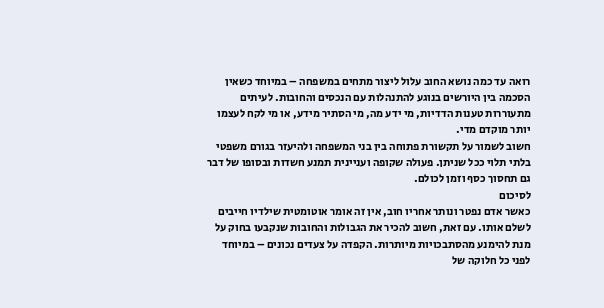רואה עד כמה נושא החוב עלול ליצור מתחים במשפחה – במיוחד כשאין הסכמה בין היורשים בנוגע להתנהלות עם הנכסים והחובות. לעיתים מתעוררות טענות הדדיות, מי ידע מה, מי הסתיר מידע, או מי לקח לעצמו יותר מוקדם מדי.
חשוב לשמור על תקשורת פתוחה בין בני המשפחה ולהיעזר בגורם משפטי בלתי תלוי ככל שניתן. פעולה שקופה ועניינית תמנע חשדות ובסופו של דבר גם תחסוך כסף וזמן לכולם.
לסיכום
כאשר אדם נפטר ונותר אחריו חוב, אין זה אומר אוטומטית שילדיו חייבים לשלם אותו. עם זאת, חשוב להכיר את הגבולות והחובות שנקבעו בחוק על מנת להימנע מהסתבכויות מיותרות. הקפדה על צעדים נכונים – במיוחד לפני כל חלוקה של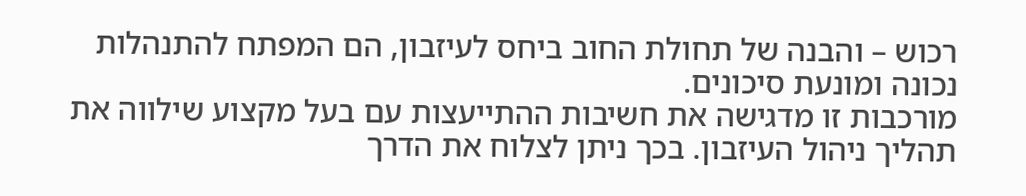רכוש – והבנה של תחולת החוב ביחס לעיזבון, הם המפתח להתנהלות נכונה ומונעת סיכונים.
מורכבות זו מדגישה את חשיבות ההתייעצות עם בעל מקצוע שילווה את תהליך ניהול העיזבון. בכך ניתן לצלוח את הדרך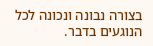בצורה נבונה ונכונה לכל הנוגעים בדבר.